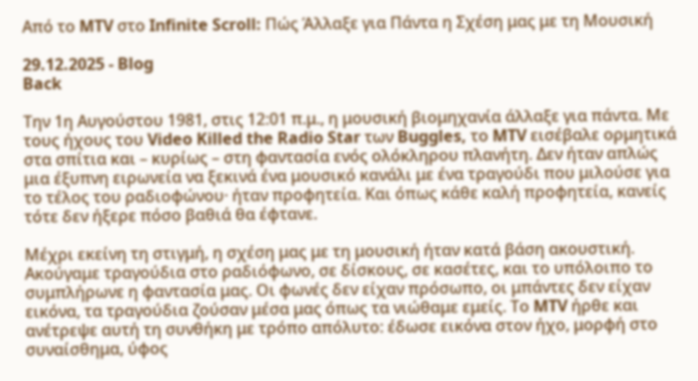Από το MTV στο Infinite Scroll: Πώς Άλλαξε για Πάντα η Σχέση μας με τη Μουσική

29.12.2025 - Blog
Back

Την 1η Αυγούστου 1981, στις 12:01 π.μ., η μουσική βιομηχανία άλλαξε για πάντα. Με τους ήχους του Video Killed the Radio Star των Buggles, το MTV εισέβαλε ορμητικά στα σπίτια και – κυρίως – στη φαντασία ενός ολόκληρου πλανήτη. Δεν ήταν απλώς μια έξυπνη ειρωνεία να ξεκινά ένα μουσικό κανάλι με ένα τραγούδι που μιλούσε για το τέλος του ραδιοφώνου· ήταν προφητεία. Και όπως κάθε καλή προφητεία, κανείς τότε δεν ήξερε πόσο βαθιά θα έφτανε.

Μέχρι εκείνη τη στιγμή, η σχέση μας με τη μουσική ήταν κατά βάση ακουστική. Ακούγαμε τραγούδια στο ραδιόφωνο, σε δίσκους, σε κασέτες, και το υπόλοιπο το συμπλήρωνε η φαντασία μας. Οι φωνές δεν είχαν πρόσωπο, οι μπάντες δεν είχαν εικόνα, τα τραγούδια ζούσαν μέσα μας όπως τα νιώθαμε εμείς. Το MTV ήρθε και ανέτρεψε αυτή τη συνθήκη με τρόπο απόλυτο: έδωσε εικόνα στον ήχο, μορφή στο συναίσθημα, ύφος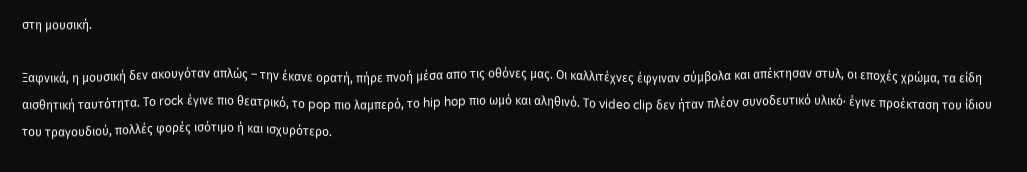στη μουσική.

Ξαφνικά, η μουσική δεν ακουγόταν απλώς – την έκανε ορατή, πήρε πνοή μέσα απο τις οθόνες μας. Οι καλλιτέχνες έφγιναν σύμβολα και απέκτησαν στυλ, οι εποχές χρώμα, τα είδη αισθητική ταυτότητα. Το rock έγινε πιο θεατρικό, το pop πιο λαμπερό, το hip hop πιο ωμό και αληθινό. Το video clip δεν ήταν πλέον συνοδευτικό υλικό· έγινε προέκταση του ίδιου του τραγουδιού, πολλές φορές ισότιμο ή και ισχυρότερο.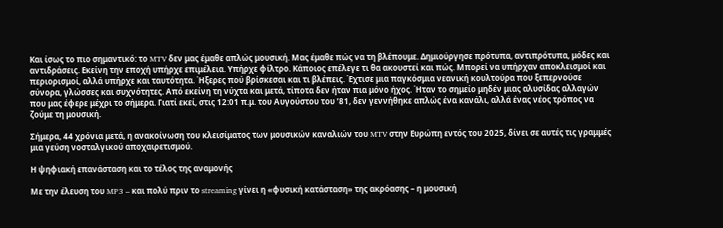Και ίσως το πιο σημαντικό: το MTV δεν μας έμαθε απλώς μουσική. Μας έμαθε πώς να τη βλέπουμε. Δημιούργησε πρότυπα, αντιπρότυπα, μόδες και αντιδράσεις. Εκείνη την εποχή υπήρχε επιμέλεια. Υπήρχε φίλτρο. Κάποιος επέλεγε τι θα ακουστεί και πώς. Μπορεί να υπήρχαν αποκλεισμοί και περιορισμοί, αλλά υπήρχε και ταυτότητα. Ήξερες πού βρίσκεσαι και τι βλέπεις. Έχτισε μια παγκόσμια νεανική κουλτούρα που ξεπερνούσε σύνορα, γλώσσες και συχνότητες. Από εκείνη τη νύχτα και μετά, τίποτα δεν ήταν πια μόνο ήχος. Ήταν το σημείο μηδέν μιας αλυσίδας αλλαγών που μας έφερε μέχρι το σήμερα. Γιατί εκεί, στις 12:01 π.μ. του Αυγούστου του ’81, δεν γεννήθηκε απλώς ένα κανάλι, αλλά ένας νέος τρόπος να ζούμε τη μουσική.

Σήμερα, 44 χρόνια μετά, η ανακοίνωση του κλεισίματος των μουσικών καναλιών του MTV στην Ευρώπη εντός του 2025, δίνει σε αυτές τις γραμμές μια γεύση νοσταλγικού αποχαιρετισμού.

Η ψηφιακή επανάσταση και το τέλος της αναμονής

Με την έλευση του MP3 – και πολύ πριν το streaming γίνει η «φυσική κατάσταση» της ακρόασης – η μουσική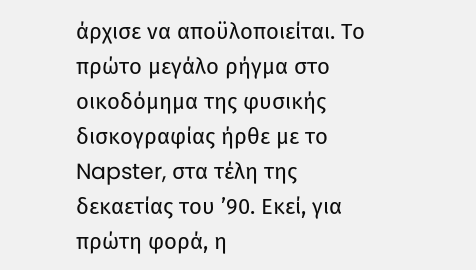άρχισε να αποϋλοποιείται. Το πρώτο μεγάλο ρήγμα στο οικοδόμημα της φυσικής δισκογραφίας ήρθε με το Napster, στα τέλη της δεκαετίας του ’90. Εκεί, για πρώτη φορά, η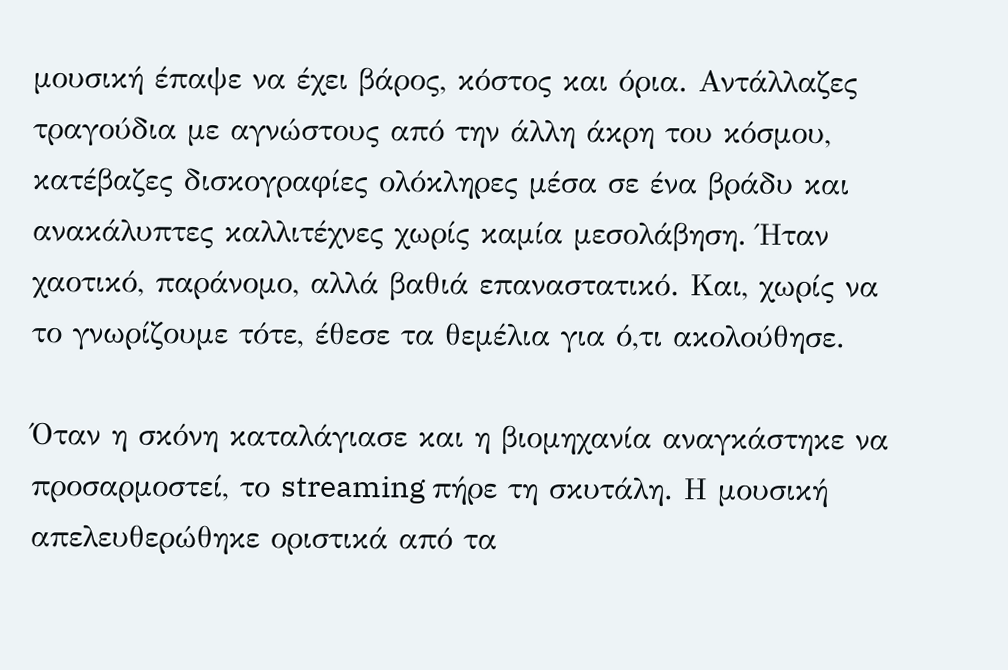μουσική έπαψε να έχει βάρος, κόστος και όρια. Αντάλλαζες τραγούδια με αγνώστους από την άλλη άκρη του κόσμου, κατέβαζες δισκογραφίες ολόκληρες μέσα σε ένα βράδυ και ανακάλυπτες καλλιτέχνες χωρίς καμία μεσολάβηση. Ήταν χαοτικό, παράνομο, αλλά βαθιά επαναστατικό. Και, χωρίς να το γνωρίζουμε τότε, έθεσε τα θεμέλια για ό,τι ακολούθησε.

Όταν η σκόνη καταλάγιασε και η βιομηχανία αναγκάστηκε να προσαρμοστεί, το streaming πήρε τη σκυτάλη. Η μουσική απελευθερώθηκε οριστικά από τα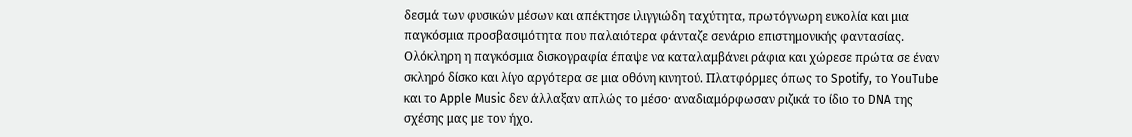δεσμά των φυσικών μέσων και απέκτησε ιλιγγιώδη ταχύτητα, πρωτόγνωρη ευκολία και μια παγκόσμια προσβασιμότητα που παλαιότερα φάνταζε σενάριο επιστημονικής φαντασίας. Ολόκληρη η παγκόσμια δισκογραφία έπαψε να καταλαμβάνει ράφια και χώρεσε πρώτα σε έναν σκληρό δίσκο και λίγο αργότερα σε μια οθόνη κινητού. Πλατφόρμες όπως το Spotify, το YouTube και το Apple Music δεν άλλαξαν απλώς το μέσο· αναδιαμόρφωσαν ριζικά το ίδιο το DNA της σχέσης μας με τον ήχο.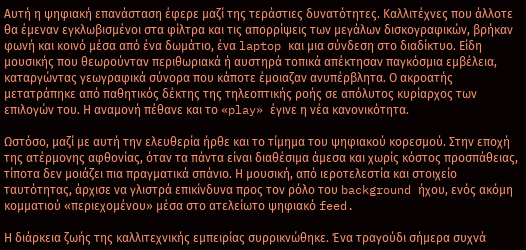Αυτή η ψηφιακή επανάσταση έφερε μαζί της τεράστιες δυνατότητες. Καλλιτέχνες που άλλοτε θα έμεναν εγκλωβισμένοι στα φίλτρα και τις απορρίψεις των μεγάλων δισκογραφικών, βρήκαν φωνή και κοινό μέσα από ένα δωμάτιο, ένα laptop και μια σύνδεση στο διαδίκτυο. Είδη μουσικής που θεωρούνταν περιθωριακά ή αυστηρά τοπικά απέκτησαν παγκόσμια εμβέλεια, καταργώντας γεωγραφικά σύνορα που κάποτε έμοιαζαν ανυπέρβλητα. Ο ακροατής μετατράπηκε από παθητικός δέκτης της τηλεοπτικής ροής σε απόλυτος κυρίαρχος των επιλογών του. Η αναμονή πέθανε και το «play» έγινε η νέα κανονικότητα.

Ωστόσο, μαζί με αυτή την ελευθερία ήρθε και το τίμημα του ψηφιακού κορεσμού. Στην εποχή της ατέρμονης αφθονίας, όταν τα πάντα είναι διαθέσιμα άμεσα και χωρίς κόστος προσπάθειας, τίποτα δεν μοιάζει πια πραγματικά σπάνιο. Η μουσική, από ιεροτελεστία και στοιχείο ταυτότητας, άρχισε να γλιστρά επικίνδυνα προς τον ρόλο του background ήχου, ενός ακόμη κομματιού «περιεχομένου» μέσα στο ατελείωτο ψηφιακό feed.

Η διάρκεια ζωής της καλλιτεχνικής εμπειρίας συρρικνώθηκε. Ένα τραγούδι σήμερα συχνά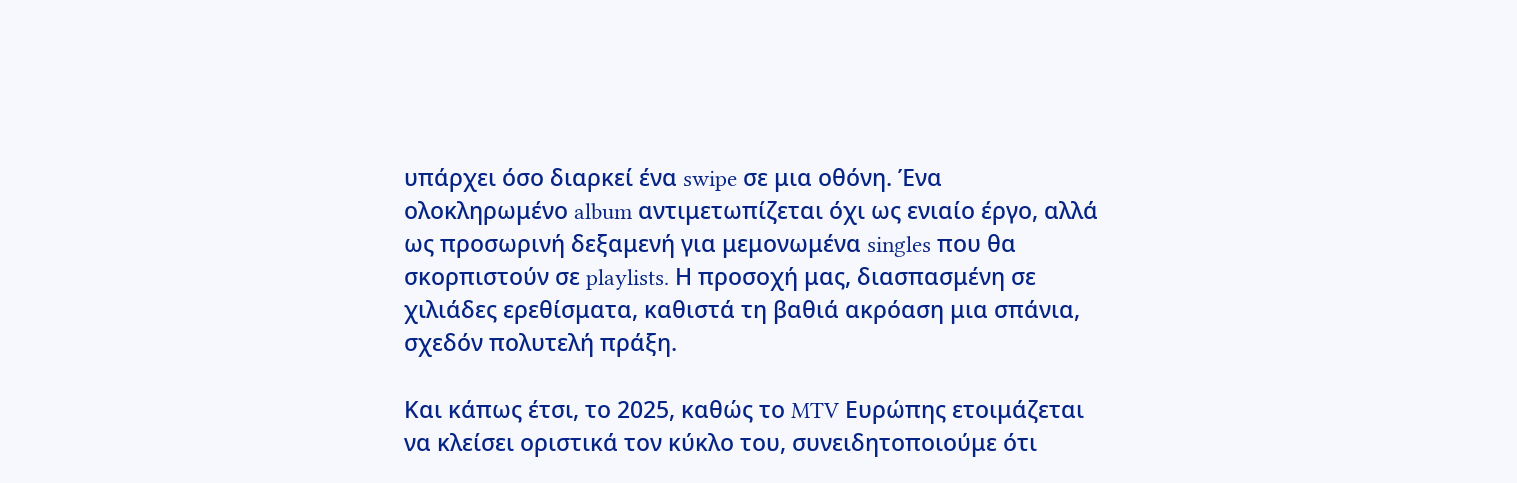υπάρχει όσο διαρκεί ένα swipe σε μια οθόνη. Ένα ολοκληρωμένο album αντιμετωπίζεται όχι ως ενιαίο έργο, αλλά ως προσωρινή δεξαμενή για μεμονωμένα singles που θα σκορπιστούν σε playlists. Η προσοχή μας, διασπασμένη σε χιλιάδες ερεθίσματα, καθιστά τη βαθιά ακρόαση μια σπάνια, σχεδόν πολυτελή πράξη.

Και κάπως έτσι, το 2025, καθώς το MTV Ευρώπης ετοιμάζεται να κλείσει οριστικά τον κύκλο του, συνειδητοποιούμε ότι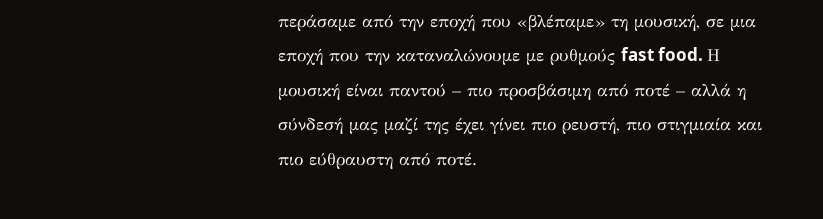περάσαμε από την εποχή που «βλέπαμε» τη μουσική, σε μια εποχή που την καταναλώνουμε με ρυθμούς fast food. Η μουσική είναι παντού – πιο προσβάσιμη από ποτέ – αλλά η σύνδεσή μας μαζί της έχει γίνει πιο ρευστή, πιο στιγμιαία και πιο εύθραυστη από ποτέ.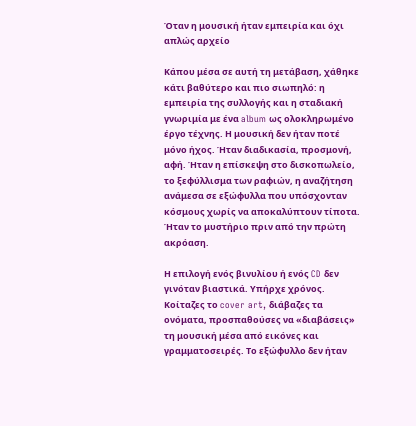Όταν η μουσική ήταν εμπειρία και όχι απλώς αρχείο

Κάπου μέσα σε αυτή τη μετάβαση, χάθηκε κάτι βαθύτερο και πιο σιωπηλό: η εμπειρία της συλλογής και η σταδιακή γνωριμία με ένα album ως ολοκληρωμένο έργο τέχνης. Η μουσική δεν ήταν ποτέ μόνο ήχος. Ήταν διαδικασία, προσμονή, αφή. Ήταν η επίσκεψη στο δισκοπωλείο, το ξεφύλλισμα των ραφιών, η αναζήτηση ανάμεσα σε εξώφυλλα που υπόσχονταν κόσμους χωρίς να αποκαλύπτουν τίποτα. Ήταν το μυστήριο πριν από την πρώτη ακρόαση.

Η επιλογή ενός βινυλίου ή ενός CD δεν γινόταν βιαστικά. Υπήρχε χρόνος. Κοίταζες το cover art, διάβαζες τα ονόματα, προσπαθούσες να «διαβάσεις» τη μουσική μέσα από εικόνες και γραμματοσειρές. Το εξώφυλλο δεν ήταν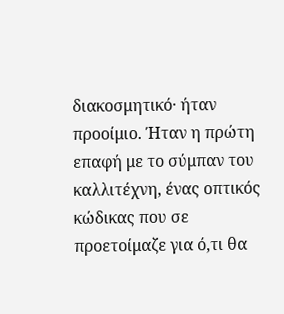διακοσμητικό· ήταν προοίμιο. Ήταν η πρώτη επαφή με το σύμπαν του καλλιτέχνη, ένας οπτικός κώδικας που σε προετοίμαζε για ό,τι θα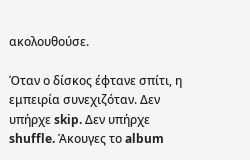ακολουθούσε.

Όταν ο δίσκος έφτανε σπίτι, η εμπειρία συνεχιζόταν. Δεν υπήρχε skip. Δεν υπήρχε shuffle. Άκουγες το album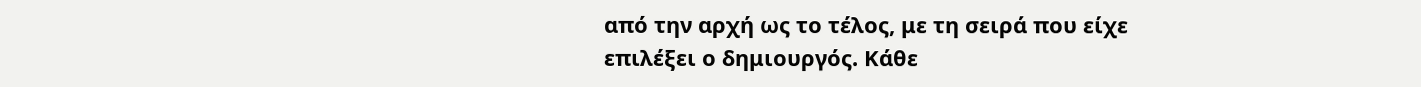από την αρχή ως το τέλος, με τη σειρά που είχε επιλέξει ο δημιουργός. Κάθε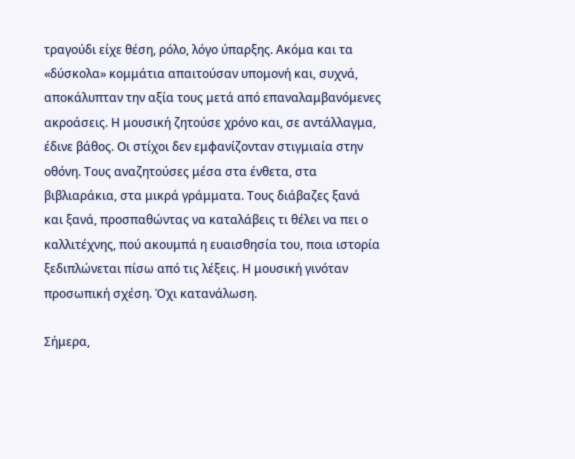τραγούδι είχε θέση, ρόλο, λόγο ύπαρξης. Ακόμα και τα «δύσκολα» κομμάτια απαιτούσαν υπομονή και, συχνά, αποκάλυπταν την αξία τους μετά από επαναλαμβανόμενες ακροάσεις. Η μουσική ζητούσε χρόνο και, σε αντάλλαγμα, έδινε βάθος. Οι στίχοι δεν εμφανίζονταν στιγμιαία στην οθόνη. Τους αναζητούσες μέσα στα ένθετα, στα βιβλιαράκια, στα μικρά γράμματα. Τους διάβαζες ξανά και ξανά, προσπαθώντας να καταλάβεις τι θέλει να πει ο καλλιτέχνης, πού ακουμπά η ευαισθησία του, ποια ιστορία ξεδιπλώνεται πίσω από τις λέξεις. Η μουσική γινόταν προσωπική σχέση. Όχι κατανάλωση.

Σήμερα,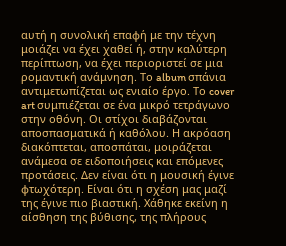αυτή η συνολική επαφή με την τέχνη μοιάζει να έχει χαθεί ή, στην καλύτερη περίπτωση, να έχει περιοριστεί σε μια ρομαντική ανάμνηση. Το album σπάνια αντιμετωπίζεται ως ενιαίο έργο. Το cover art συμπιέζεται σε ένα μικρό τετράγωνο στην οθόνη. Οι στίχοι διαβάζονται αποσπασματικά ή καθόλου. Η ακρόαση διακόπτεται, αποσπάται, μοιράζεται ανάμεσα σε ειδοποιήσεις και επόμενες προτάσεις. Δεν είναι ότι η μουσική έγινε φτωχότερη. Είναι ότι η σχέση μας μαζί της έγινε πιο βιαστική. Χάθηκε εκείνη η αίσθηση της βύθισης, της πλήρους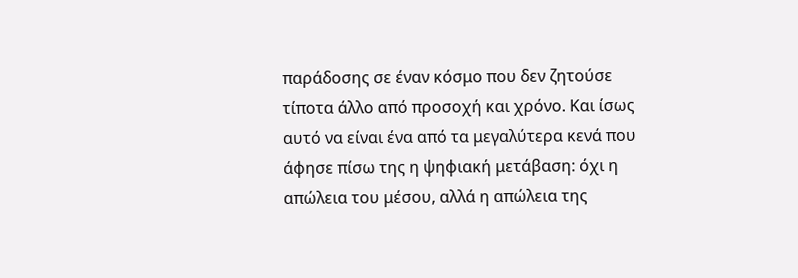παράδοσης σε έναν κόσμο που δεν ζητούσε τίποτα άλλο από προσοχή και χρόνο. Και ίσως αυτό να είναι ένα από τα μεγαλύτερα κενά που άφησε πίσω της η ψηφιακή μετάβαση: όχι η απώλεια του μέσου, αλλά η απώλεια της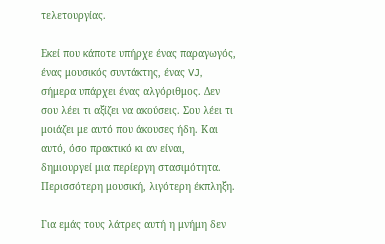τελετουργίας.

Εκεί που κάποτε υπήρχε ένας παραγωγός, ένας μουσικός συντάκτης, ένας VJ, σήμερα υπάρχει ένας αλγόριθμος. Δεν σου λέει τι αξίζει να ακούσεις. Σου λέει τι μοιάζει με αυτό που άκουσες ήδη. Και αυτό, όσο πρακτικό κι αν είναι, δημιουργεί μια περίεργη στασιμότητα. Περισσότερη μουσική, λιγότερη έκπληξη.

Για εμάς τους λάτρες αυτή η μνήμη δεν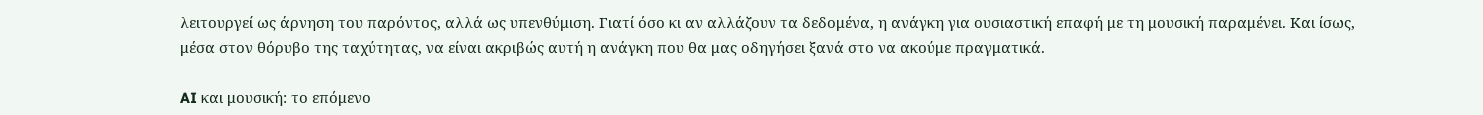λειτουργεί ως άρνηση του παρόντος, αλλά ως υπενθύμιση. Γιατί όσο κι αν αλλάζουν τα δεδομένα, η ανάγκη για ουσιαστική επαφή με τη μουσική παραμένει. Και ίσως, μέσα στον θόρυβο της ταχύτητας, να είναι ακριβώς αυτή η ανάγκη που θα μας οδηγήσει ξανά στο να ακούμε πραγματικά.

AI και μουσική: το επόμενο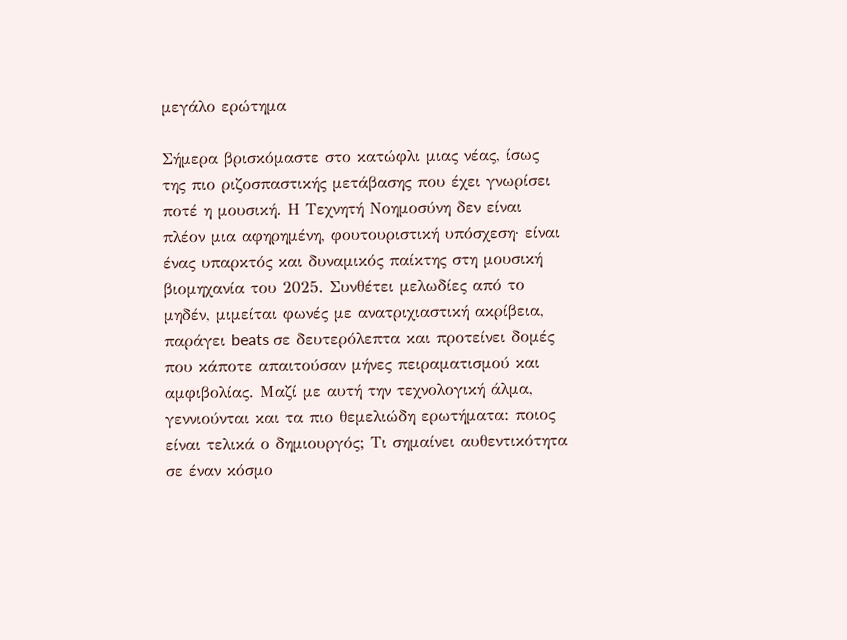μεγάλο ερώτημα

Σήμερα βρισκόμαστε στο κατώφλι μιας νέας, ίσως της πιο ριζοσπαστικής μετάβασης που έχει γνωρίσει ποτέ η μουσική. Η Τεχνητή Νοημοσύνη δεν είναι πλέον μια αφηρημένη, φουτουριστική υπόσχεση· είναι ένας υπαρκτός και δυναμικός παίκτης στη μουσική βιομηχανία του 2025. Συνθέτει μελωδίες από το μηδέν, μιμείται φωνές με ανατριχιαστική ακρίβεια, παράγει beats σε δευτερόλεπτα και προτείνει δομές που κάποτε απαιτούσαν μήνες πειραματισμού και αμφιβολίας. Μαζί με αυτή την τεχνολογική άλμα, γεννιούνται και τα πιο θεμελιώδη ερωτήματα: ποιος είναι τελικά ο δημιουργός; Τι σημαίνει αυθεντικότητα σε έναν κόσμο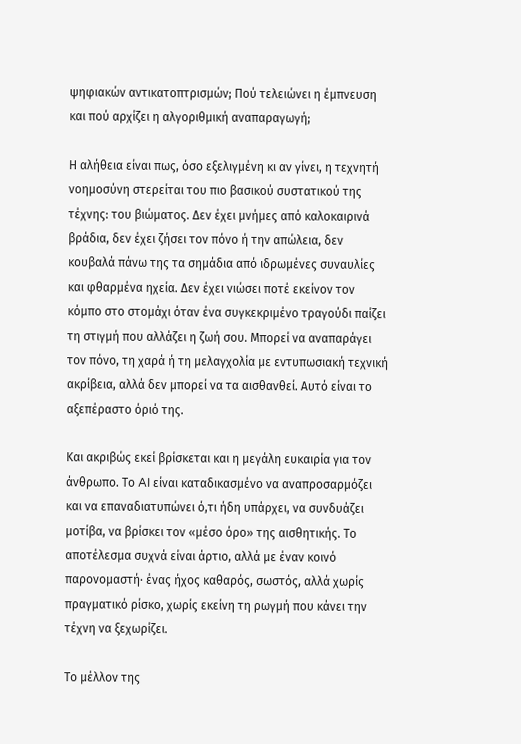ψηφιακών αντικατοπτρισμών; Πού τελειώνει η έμπνευση και πού αρχίζει η αλγοριθμική αναπαραγωγή;

Η αλήθεια είναι πως, όσο εξελιγμένη κι αν γίνει, η τεχνητή νοημοσύνη στερείται του πιο βασικού συστατικού της τέχνης: του βιώματος. Δεν έχει μνήμες από καλοκαιρινά βράδια, δεν έχει ζήσει τον πόνο ή την απώλεια, δεν κουβαλά πάνω της τα σημάδια από ιδρωμένες συναυλίες και φθαρμένα ηχεία. Δεν έχει νιώσει ποτέ εκείνον τον κόμπο στο στομάχι όταν ένα συγκεκριμένο τραγούδι παίζει τη στιγμή που αλλάζει η ζωή σου. Μπορεί να αναπαράγει τον πόνο, τη χαρά ή τη μελαγχολία με εντυπωσιακή τεχνική ακρίβεια, αλλά δεν μπορεί να τα αισθανθεί. Αυτό είναι το αξεπέραστο όριό της.

Και ακριβώς εκεί βρίσκεται και η μεγάλη ευκαιρία για τον άνθρωπο. Το AI είναι καταδικασμένο να αναπροσαρμόζει και να επαναδιατυπώνει ό,τι ήδη υπάρχει, να συνδυάζει μοτίβα, να βρίσκει τον «μέσο όρο» της αισθητικής. Το αποτέλεσμα συχνά είναι άρτιο, αλλά με έναν κοινό παρονομαστή· ένας ήχος καθαρός, σωστός, αλλά χωρίς πραγματικό ρίσκο, χωρίς εκείνη τη ρωγμή που κάνει την τέχνη να ξεχωρίζει.

Το μέλλον της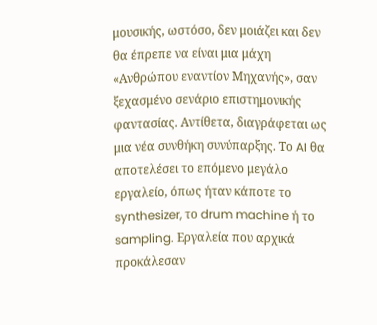μουσικής, ωστόσο, δεν μοιάζει και δεν θα έπρεπε να είναι μια μάχη «Ανθρώπου εναντίον Μηχανής», σαν ξεχασμένο σενάριο επιστημονικής φαντασίας. Αντίθετα, διαγράφεται ως μια νέα συνθήκη συνύπαρξης. Το AI θα αποτελέσει το επόμενο μεγάλο εργαλείο, όπως ήταν κάποτε το synthesizer, το drum machine ή το sampling. Εργαλεία που αρχικά προκάλεσαν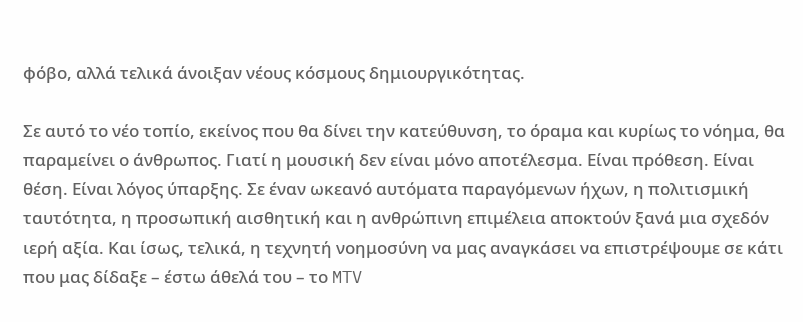φόβο, αλλά τελικά άνοιξαν νέους κόσμους δημιουργικότητας.

Σε αυτό το νέο τοπίο, εκείνος που θα δίνει την κατεύθυνση, το όραμα και κυρίως το νόημα, θα παραμείνει ο άνθρωπος. Γιατί η μουσική δεν είναι μόνο αποτέλεσμα. Είναι πρόθεση. Είναι θέση. Είναι λόγος ύπαρξης. Σε έναν ωκεανό αυτόματα παραγόμενων ήχων, η πολιτισμική ταυτότητα, η προσωπική αισθητική και η ανθρώπινη επιμέλεια αποκτούν ξανά μια σχεδόν ιερή αξία. Και ίσως, τελικά, η τεχνητή νοημοσύνη να μας αναγκάσει να επιστρέψουμε σε κάτι που μας δίδαξε – έστω άθελά του – το MTV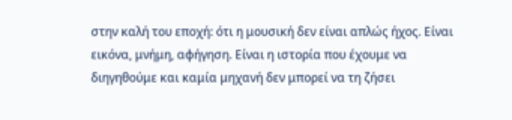στην καλή του εποχή: ότι η μουσική δεν είναι απλώς ήχος. Είναι εικόνα, μνήμη, αφήγηση. Είναι η ιστορία που έχουμε να διηγηθούμε και καμία μηχανή δεν μπορεί να τη ζήσει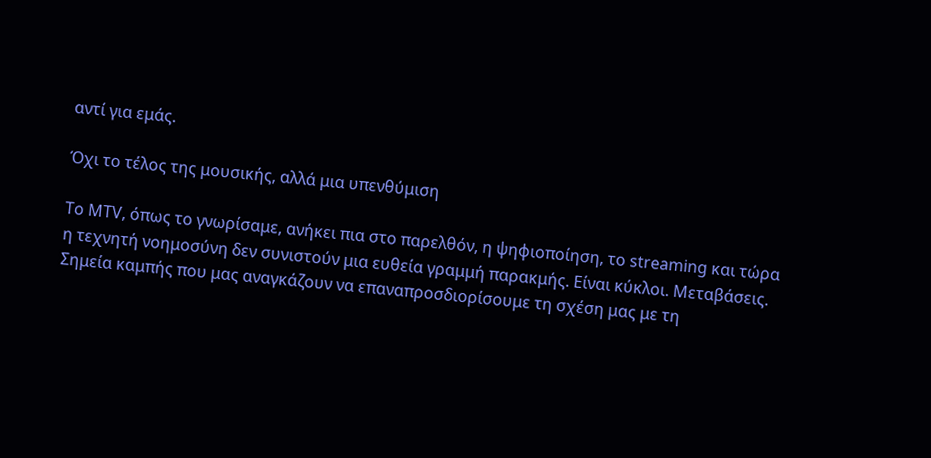αντί για εμάς.

Όχι το τέλος της μουσικής, αλλά μια υπενθύμιση

Το MTV, όπως το γνωρίσαμε, ανήκει πια στο παρελθόν, η ψηφιοποίηση, το streaming και τώρα η τεχνητή νοημοσύνη δεν συνιστούν μια ευθεία γραμμή παρακμής. Είναι κύκλοι. Μεταβάσεις. Σημεία καμπής που μας αναγκάζουν να επαναπροσδιορίσουμε τη σχέση μας με τη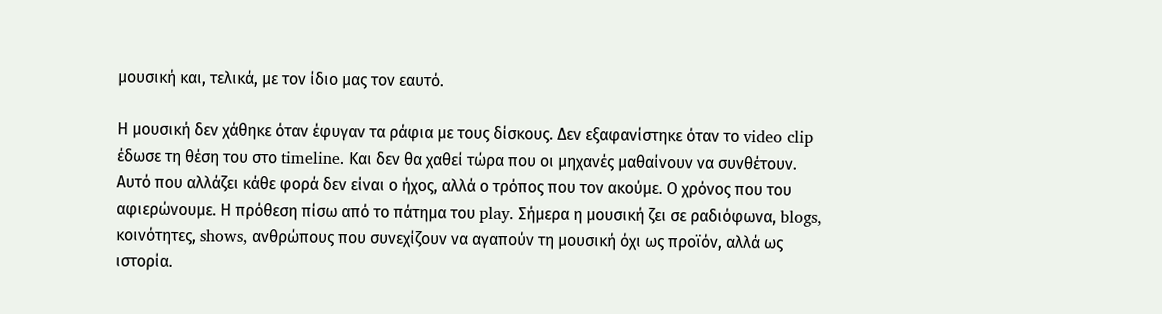μουσική και, τελικά, με τον ίδιο μας τον εαυτό.

Η μουσική δεν χάθηκε όταν έφυγαν τα ράφια με τους δίσκους. Δεν εξαφανίστηκε όταν το video clip έδωσε τη θέση του στο timeline. Και δεν θα χαθεί τώρα που οι μηχανές μαθαίνουν να συνθέτουν. Αυτό που αλλάζει κάθε φορά δεν είναι ο ήχος, αλλά ο τρόπος που τον ακούμε. Ο χρόνος που του αφιερώνουμε. Η πρόθεση πίσω από το πάτημα του play. Σήμερα η μουσική ζει σε ραδιόφωνα, blogs, κοινότητες, shows, ανθρώπους που συνεχίζουν να αγαπούν τη μουσική όχι ως προϊόν, αλλά ως ιστορία.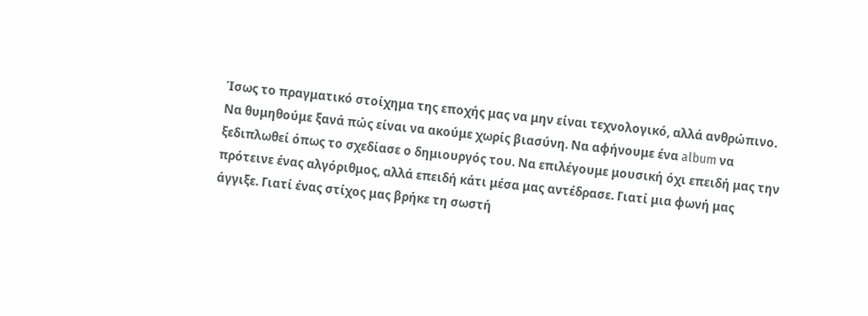Ίσως το πραγματικό στοίχημα της εποχής μας να μην είναι τεχνολογικό, αλλά ανθρώπινο. Να θυμηθούμε ξανά πώς είναι να ακούμε χωρίς βιασύνη. Να αφήνουμε ένα album να ξεδιπλωθεί όπως το σχεδίασε ο δημιουργός του. Να επιλέγουμε μουσική όχι επειδή μας την πρότεινε ένας αλγόριθμος, αλλά επειδή κάτι μέσα μας αντέδρασε. Γιατί μια φωνή μας άγγιξε. Γιατί ένας στίχος μας βρήκε τη σωστή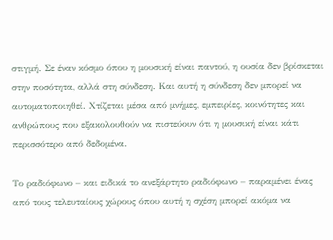στιγμή. Σε έναν κόσμο όπου η μουσική είναι παντού, η ουσία δεν βρίσκεται στην ποσότητα, αλλά στη σύνδεση. Και αυτή η σύνδεση δεν μπορεί να αυτοματοποιηθεί. Χτίζεται μέσα από μνήμες, εμπειρίες, κοινότητες και ανθρώπους που εξακολουθούν να πιστεύουν ότι η μουσική είναι κάτι περισσότερο από δεδομένα.

Το ραδιόφωνο – και ειδικά το ανεξάρτητο ραδιόφωνο – παραμένει ένας από τους τελευταίους χώρους όπου αυτή η σχέση μπορεί ακόμα να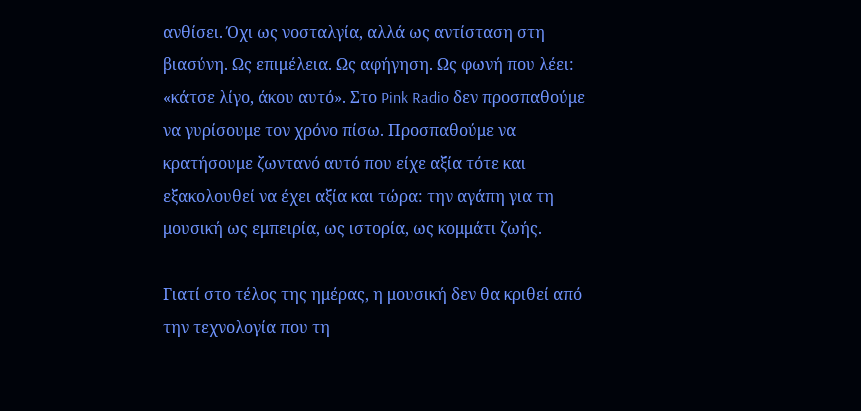ανθίσει. Όχι ως νοσταλγία, αλλά ως αντίσταση στη βιασύνη. Ως επιμέλεια. Ως αφήγηση. Ως φωνή που λέει: «κάτσε λίγο, άκου αυτό». Στο Pink Radio δεν προσπαθούμε να γυρίσουμε τον χρόνο πίσω. Προσπαθούμε να κρατήσουμε ζωντανό αυτό που είχε αξία τότε και εξακολουθεί να έχει αξία και τώρα: την αγάπη για τη μουσική ως εμπειρία, ως ιστορία, ως κομμάτι ζωής.

Γιατί στο τέλος της ημέρας, η μουσική δεν θα κριθεί από την τεχνολογία που τη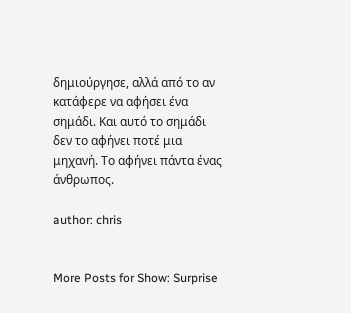δημιούργησε, αλλά από το αν κατάφερε να αφήσει ένα σημάδι. Και αυτό το σημάδι δεν το αφήνει ποτέ μια μηχανή. Το αφήνει πάντα ένας άνθρωπος.

author: chris


More Posts for Show: Surprise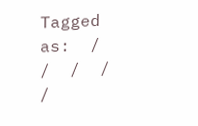Tagged as:  /  /  /  /  /